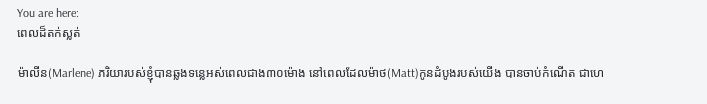You are here:
ពេលដ៏តក់ស្លត់

ម៉ាលីន(Marlene) ភរិយារបស់ខ្ញុំបានឆ្លងទន្លេអស់ពេលជាង៣០ម៉ោង នៅពេលដែលម៉ាថ(Matt)កូនដំបូងរបស់យើង បានចាប់កំណើត ជាហេ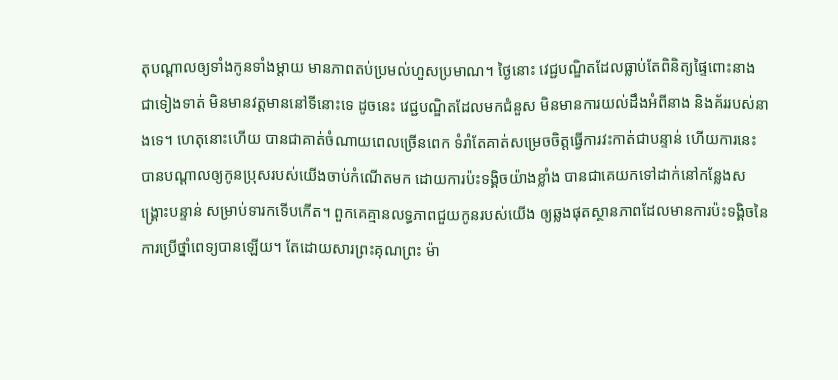តុបណ្តាលឲ្យទាំងកូនទាំងម្តាយ មានភាពតប់ប្រមល់ហួសប្រមាណ។ ថ្ងៃនោះ វេជ្ជបណ្ឌិតដែលធ្លាប់តែពិនិត្យផ្ទៃពោះនាង ជាទៀងទាត់ មិនមានវត្តមាននៅទីនោះទេ ដូចនេះ វេជ្ជបណ្ឌិតដែលមកជំនួស មិនមានការយល់ដឹងអំពីនាង និងគ័ររបស់នាងទេ។ ហេតុនោះហើយ បានជាគាត់ចំណាយពេលច្រើនពេក ទំរាំតែគាត់សម្រេចចិត្តធ្វើការវះកាត់ជាបន្ទាន់ ហើយការនេះបានបណ្តាលឲ្យកូនប្រុសរបស់យើងចាប់កំណើតមក ដោយការប៉ះទង្គិចយ៉ាងខ្លាំង បានជាគេយកទៅដាក់នៅកន្លែងសង្រ្គោះបន្ទាន់ សម្រាប់ទារកទើបកើត។ ពួកគេគ្មានលទ្ធភាពជួយកូនរបស់យើង ឲ្យឆ្លងផុតស្ថានភាពដែលមានការប៉ះទង្គិចនៃការប្រើថ្នាំពេទ្យបានឡើយ។ តែដោយសារព្រះគុណព្រះ ម៉ា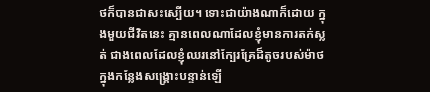ថក៏បានជាសះស្បើយ។ ទោះជាយ៉ាងណាក៏ដោយ ក្នុងមួយជីវិតនេះ គ្មានពេលណាដែលខ្ញុំមានការតក់ស្លត់ ជាងពេលដែលខ្ញុំឈរនៅក្បែរគ្រែដ៏តូចរបស់ម៉ាថ ក្នុងកន្លែងសង្រ្គោះបន្ទាន់ឡើ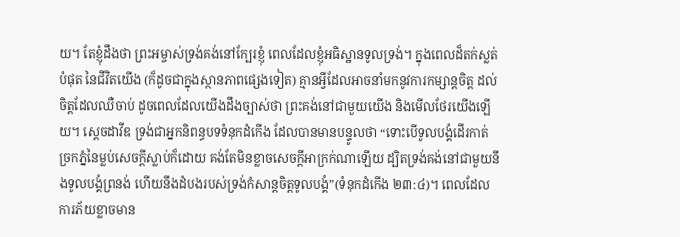យ។ តែខ្ញុំដឹងថា ព្រះអម្ចាស់ទ្រង់គង់នៅក្បែរខ្ញុំ ពេលដែលខ្ញុំអធិស្ឋានទូលទ្រង់។ ក្នុងពេលដ៏តក់ស្លត់បំផុត នៃជីវិតយើង (ក៏ដូចជាក្នុងស្ថានភាពផ្សេងទៀត) គ្មានអ្វីដែលអាចនាំមកនូវការកម្សាន្តចិត្ត ដល់ចិត្តដែលឈឺចាប់ ដូចពេលដែលយើងដឹងច្បាស់ថា ព្រះគង់នៅជាមួយយើង និងមើលថែរយើងឡើយ។ ស្តេចដាវីឌ ទ្រង់ជាអ្នកនិពន្ធបទទំនុកដំកើង ដែលបានមានបន្ទូលថា “ទោះបើទូលបង្គំដើរកាត់ច្រកភ្នំនៃម្លប់សេចក្តីស្លាប់ក៏ដោយ គង់តែមិនខ្លាចសេចក្តីអាក្រក់ណាឡើយ ដ្បិតទ្រង់គង់នៅជាមួយនឹងទូលបង្គំព្រនង់ ហើយនឹងដំបងរបស់ទ្រង់កំសាន្តចិត្តទូលបង្គំ”(ទំនុកដំកើង ២៣:៤)។ ពេលដែលការភ័យខ្លាចមាន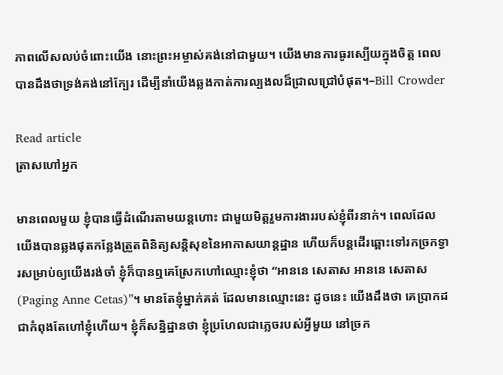ភាពលើសលប់ចំពោះយើង នោះព្រះអម្ចាស់គង់នៅជាមួយ។ យើងមានការធូរស្បើយក្នុងចិត្ត ពេលបានដឹងថាទ្រង់គង់នៅក្បែរ ដើម្បីនាំយើងឆ្លងកាត់ការល្បងលដ៏ជ្រាលជ្រៅបំផុត។–Bill Crowder

Read article
ត្រាសហៅអ្នក

មានពេលមួយ ខ្ញុំបានធ្វើដំណើរតាមយន្តហោះ ជាមួយមិត្តរួមការងាររបស់ខ្ញុំពីរនាក់។ ពេលដែលយើងបានឆ្លងផុតកន្លែងត្រួតពិនិត្យសន្តិសុខនៃអាកាសយាន្តដ្ឋាន ហើយក៏បន្តដើរឆ្ពោះទៅរកច្រកទ្វារសម្រាប់ឲ្យយើងរង់ចាំ ខ្ញុំក៏បានឮគេស្រែកហៅឈ្មោះខ្ញុំថា “អាននេ សេតាស អាននេ សេតាស(Paging Anne Cetas)”។ មានតែខ្ញុំម្នាក់គត់ ដែលមានឈ្មោះនេះ ដូចនេះ យើងដឹងថា គេប្រាកដជាកំពុងតែហៅខ្ញុំហើយ។ ខ្ញុំក៏សន្និដ្ឋានថា ខ្ញុំប្រហែលជាភ្លេចរបស់អ្វីមួយ នៅច្រក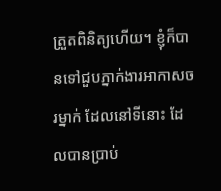ត្រួតពិនិត្យហើយ។ ខ្ញុំក៏បានទៅជួបភ្នាក់ងារអាកាសចរម្នាក់ ដែលនៅទីនោះ ដែលបានប្រាប់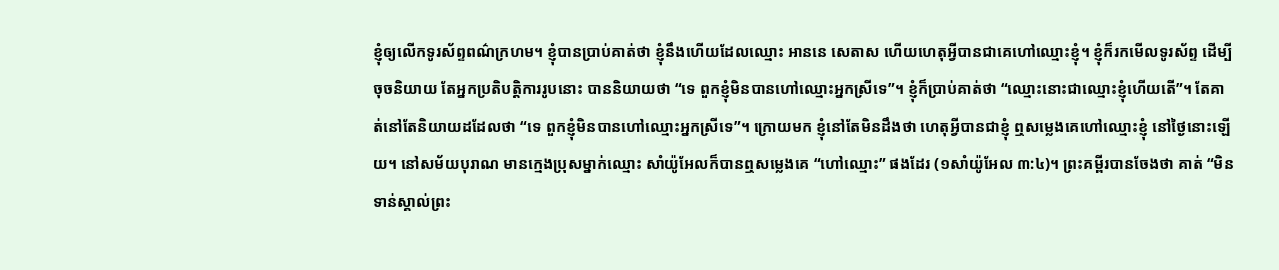ខ្ញុំឲ្យលើកទូរស័ព្ទពណ៌ក្រហម។ ខ្ញុំបានប្រាប់គាត់ថា ខ្ញុំនឹងហើយដែលឈ្មោះ អាននេ សេតាស ហើយហេតុអ្វីបានជាគេហៅឈ្មោះខ្ញុំ។ ខ្ញុំក៏រកមើលទូរស័ព្ទ ដើម្បីចុចនិយាយ តែអ្នកប្រតិបត្តិការរូបនោះ បាននិយាយថា “ទេ ពួកខ្ញុំមិនបានហៅឈ្មោះអ្នកស្រីទេ”។ ខ្ញុំក៏ប្រាប់គាត់ថា “ឈ្មោះនោះជាឈ្មោះខ្ញុំហើយតើ”។ តែគាត់នៅតែនិយាយដដែលថា “ទេ ពួកខ្ញុំមិនបានហៅឈ្មោះអ្នកស្រីទេ”។ ក្រោយមក ខ្ញុំនៅតែមិនដឹងថា ហេតុអ្វីបានជាខ្ញុំ ឮសម្លេងគេហៅឈ្មោះខ្ញុំ នៅថ្ងៃនោះឡើយ។ នៅសម័យបុរាណ មានក្មេងប្រុសម្នាក់ឈ្មោះ សាំយ៉ូអែលក៏បានឮសម្លេងគេ “ហៅឈ្មោះ” ផងដែរ (១សាំយ៉ូអែល ៣:៤)។ ព្រះគម្ពីរបានចែងថា គាត់ “មិនទាន់ស្គាល់ព្រះ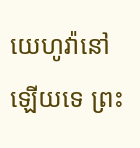យេហូវ៉ានៅឡើយទេ ព្រះ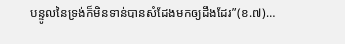បន្ទូលនៃទ្រង់ក៏មិនទាន់បានសំដែងមកឲ្យដឹងដែរ”(ខ.៧)…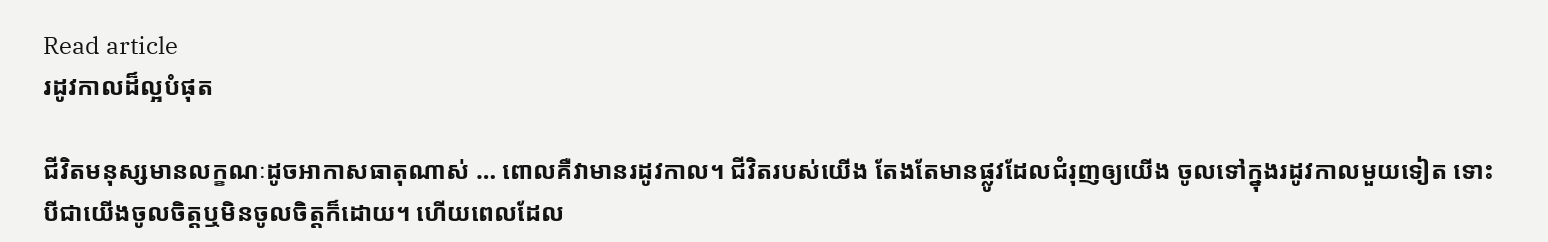Read article
រដូវកាលដ៏ល្អបំផុត

ជីវិតមនុស្សមានលក្ខណៈដូចអាកាសធាតុណាស់ … ពោលគឺវាមានរដូវកាល។ ជីវិតរបស់យើង តែងតែមានផ្លូវដែលជំរុញឲ្យយើង ចូលទៅក្នុងរដូវកាលមួយទៀត ទោះបីជាយើងចូលចិត្តឬមិនចូលចិត្តក៏ដោយ។ ហើយពេលដែល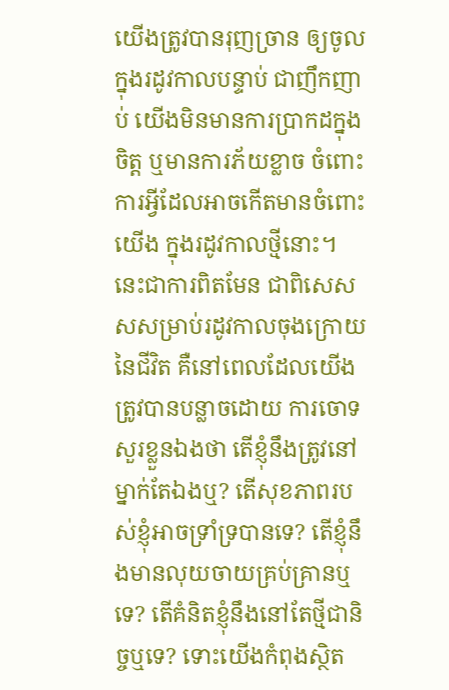យើងត្រូវបានរុញច្រាន ឲ្យចូលក្នុងរដូវកាលបន្ទាប់ ជាញឹកញាប់ យើងមិនមានការប្រាកដក្នុងចិត្ត ឬមានការភ័យខ្លាច ចំពោះការអ្វីដែលអាចកើតមានចំពោះយើង ក្នុងរដូវកាលថ្មីនោះ។ នេះជាការពិតមែន ជាពិសេសសសម្រាប់រដូវកាលចុងក្រោយនៃជីវិត គឺនៅពេលដែលយើងត្រូវបានបន្លាចដោយ ការចោទសួរខ្លួនឯងថា តើខ្ញុំនឹងត្រូវនៅម្នាក់តែឯងឬ? តើសុខភាពរបស់ខ្ញុំអាចទ្រាំទ្របានទេ? តើខ្ញុំនឹងមានលុយចាយគ្រប់គ្រានឬទេ? តើគំនិតខ្ញុំនឹងនៅតែថ្មីជានិច្ចឬទេ? ទោះយើងកំពុងស្ថិត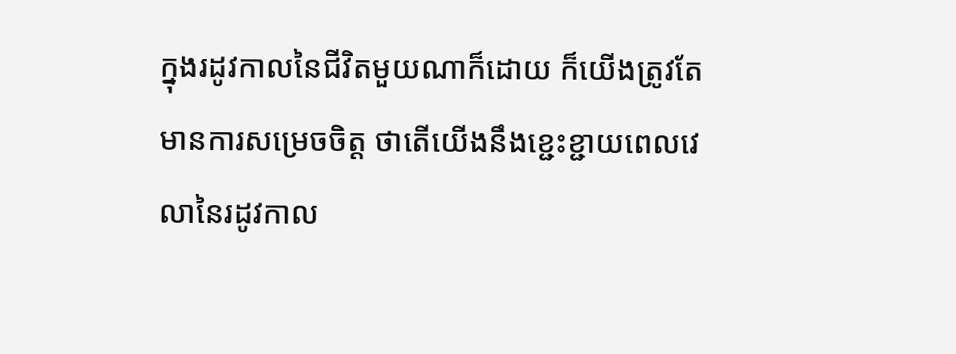ក្នុងរដូវកាលនៃជីវិតមួយណាក៏ដោយ ក៏យើងត្រូវតែមានការសម្រេចចិត្ត ថាតើយើងនឹងខ្ជេះខ្ជាយពេលវេលានៃរដូវកាល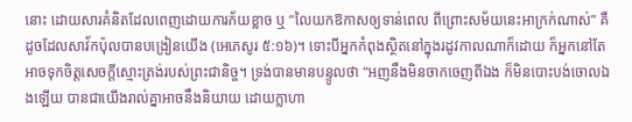នោះ ដោយសារគំនិតដែលពេញដោយការភ័យខ្លាច ឬ “លៃយកឱកាសឲ្យទាន់ពេល ពីព្រោះសម័យនេះអាក្រក់ណាស់” គឺដូចដែលសាវ័កប៉ុលបានបង្រៀនយើង (អេភេសូរ ៥:១៦)។ ទោះបីអ្នកកំពុងស្ថិតនៅក្នុងរដូវកាលណាក៏ដោយ ក៏អ្នកនៅតែអាចទុកចិត្តសេចក្តីស្មោះត្រង់របស់ព្រះជានិច្ច។ ទ្រង់បានមានបន្ទូលថា “អញនឹងមិនចាកចេញពីឯង ក៏មិនបោះបង់ចោលឯងឡើយ បានជាយើងរាល់គ្នាអាចនឹងនិយាយ ដោយក្លាហា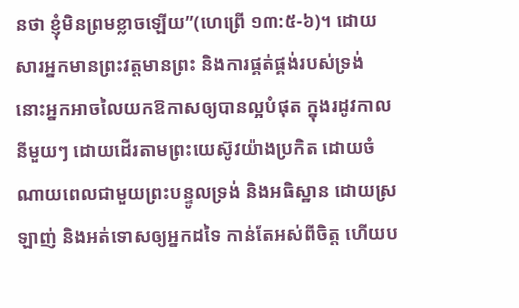នថា ខ្ញុំមិនព្រមខ្លាចឡើយ”(ហេព្រើ ១៣:៥-៦)។ ដោយសារអ្នកមានព្រះវត្តមានព្រះ និងការផ្គត់ផ្គង់របស់ទ្រង់ នោះអ្នកអាចលៃយកឱកាសឲ្យបានល្អបំផុត ក្នុងរដូវកាលនីមួយៗ ដោយដើរតាមព្រះយេស៊ូវយ៉ាងប្រកិត ដោយចំណាយពេលជាមួយព្រះបន្ទូលទ្រង់ និងអធិស្ឋាន ដោយស្រឡាញ់ និងអត់ទោសឲ្យអ្នកដទៃ កាន់តែអស់ពីចិត្ត ហើយប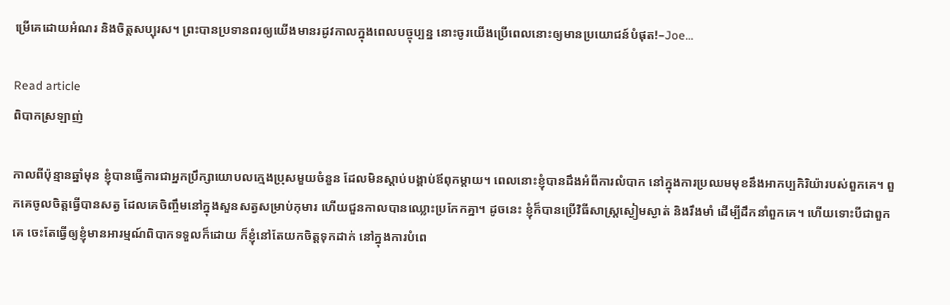ម្រើគេដោយអំណរ និងចិត្តសប្បុរស។ ព្រះបានប្រទានពរឲ្យយើងមានរដូវកាលក្នុងពេលបច្ចុប្បន្ន នោះចូរយើងប្រើពេលនោះឲ្យមានប្រយោជន៍បំផុត!–Joe…

Read article
ពិបាកស្រឡាញ់

កាលពីប៉ុន្មានឆ្នាំមុន ខ្ញុំបានធ្វើការជាអ្នកប្រឹក្សាយោបលក្មេងប្រុសមួយចំនួន ដែលមិនស្តាប់បង្គាប់ឪពុកម្តាយ។ ពេលនោះខ្ញុំបានដឹងអំពីការលំបាក នៅក្នុងការប្រឈមមុខនឹងអាកប្បកិរិយ៉ារបស់ពួកគេ។ ពួកគេចូលចិត្តធ្វើបានសត្វ ដែលគេចិញ្ចឹមនៅក្នុងសួនសត្វសម្រាប់កុមារ ហើយជួនកាលបានឈ្លោះប្រកែកគ្នា។ ដូចនេះ ខ្ញុំក៏បានប្រើវិធីសាស្រ្តស្ងៀមស្ងាត់ និងរឹងមាំ ដើម្បីដឹកនាំពួកគេ។ ហើយទោះបីជាពួកគេ ចេះតែធ្វើឲ្យខ្ញុំមានអារម្មណ៍ពិបាកទទួលក៏ដោយ ក៏ខ្ញុំនៅតែយកចិត្តទុកដាក់ នៅក្នុងការបំពេ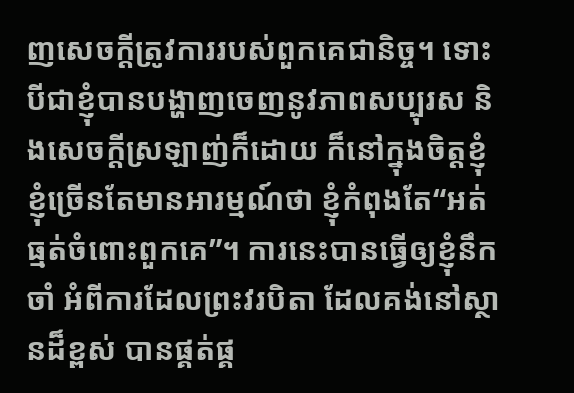ញសេចក្តីត្រូវការរបស់ពួកគេជានិច្ច។ ទោះបីជាខ្ញុំបានបង្ហាញចេញនូវភាពសប្បុរស និងសេចក្តីស្រឡាញ់ក៏ដោយ ក៏នៅក្នុងចិត្តខ្ញុំ ខ្ញុំច្រើនតែមានអារម្មណ៍ថា ខ្ញុំកំពុងតែ“អត់ធ្មត់ចំពោះពួកគេ”។ ការនេះបានធ្វើឲ្យខ្ញុំនឹកចាំ អំពីការដែលព្រះវរបិតា ដែលគង់នៅស្ថានដ៏ខ្ពស់ បានផ្គត់ផ្គ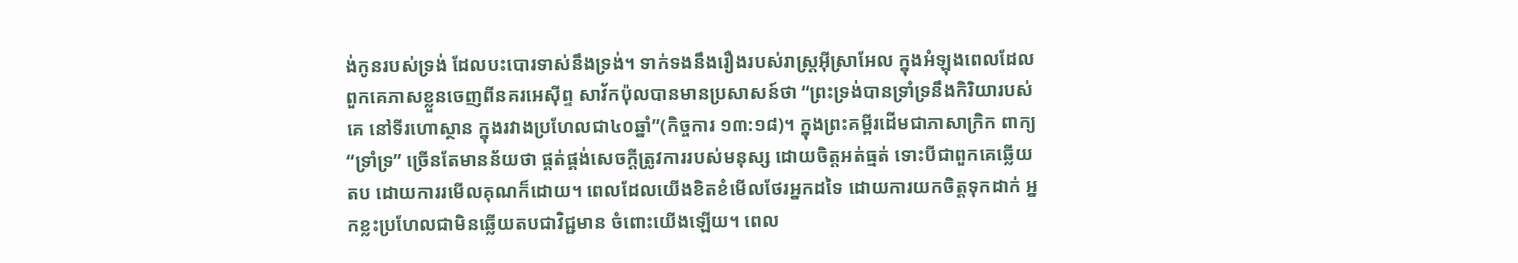ង់កូនរបស់ទ្រង់ ដែលបះបោរទាស់នឹងទ្រង់។ ទាក់ទងនឹងរឿងរបស់រាស្រ្តអ៊ីស្រាអែល ក្នុងអំឡុងពេលដែលពួកគេភាសខ្លួនចេញពីនគរអេស៊ីព្ទ សាវ័កប៉ុលបានមានប្រសាសន៍ថា “ព្រះទ្រង់បានទ្រាំទ្រនឹងកិរិយារបស់គេ នៅទីរហោស្ថាន ក្នុងរវាងប្រហែលជា៤០ឆ្នាំ”(កិច្ចការ ១៣:១៨)។ ក្នុងព្រះគម្ពីរដើមជាភាសាក្រិក ពាក្យ “ទ្រាំទ្រ” ច្រើនតែមានន័យថា ផ្គត់ផ្គង់សេចក្តីត្រូវការរបស់មនុស្ស ដោយចិត្តអត់ធ្មត់ ទោះបីជាពួកគេឆ្លើយតប ដោយការរមើលគុណក៏ដោយ។ ពេលដែលយើងខិតខំមើលថែរអ្នកដទៃ ដោយការយកចិត្តទុកដាក់ អ្នកខ្លះប្រហែលជាមិនឆ្លើយតបជាវិជ្ជមាន ចំពោះយើងឡើយ។ ពេល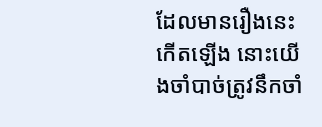ដែលមានរឿងនេះកើតឡើង នោះយើងចាំបាច់ត្រូវនឹកចាំ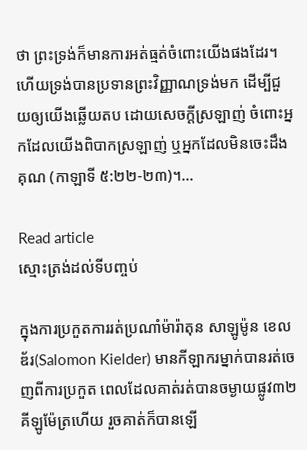ថា ព្រះទ្រង់ក៏មានការអត់ធ្មត់ចំពោះយើងផងដែរ។ ហើយទ្រង់បានប្រទានព្រះវិញ្ញាណទ្រង់មក ដើម្បីជួយឲ្យយើងឆ្លើយតប ដោយសេចក្តីស្រឡាញ់ ចំពោះអ្នកដែលយើងពិបាកស្រឡាញ់ ឬអ្នកដែលមិនចេះដឹងគុណ (កាឡាទី ៥:២២-២៣)។…

Read article
ស្មោះត្រង់ដល់ទីបញ្ចប់

ក្នុងការប្រកួតការរត់ប្រណាំម៉ារ៉ាតុន សាឡូម៉ូន ខេលឌ័រ(Salomon Kielder) មានកីឡាករម្នាក់បានរត់ចេញពីការប្រកួត ពេលដែលគាត់រត់បានចម្ងាយផ្លូវ៣២គីឡូម៉ែត្រហើយ រួចគាត់ក៏បានឡើ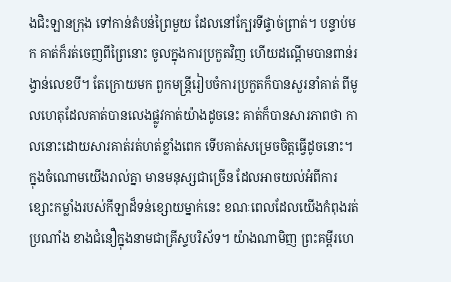ងជិះឡានក្រុង ទៅកាន់តំបន់ព្រៃមួយ ដែលនៅក្បែរទីផ្ទាច់ព្រាត់។ បន្ទាប់មក គាត់ក៏រត់ចេញពីព្រៃនោះ ចូលក្នុងការប្រកួតវិញ ហើយដណ្តើមបានពាន់រង្វាន់លេខបី។ តែក្រោយមក ពួកមន្ត្រីរៀបចំការប្រកួតក៏បានសួរនាំគាត់ ពីមូលហេតុដែលគាត់បានលេងផ្លូវកាត់យ៉ាងដូចនេះ គាត់ក៏បានសារភាពថា កាលនោះដោយសារគាត់រត់ហត់ខ្លាំងពេក ទើបគាត់សម្រេចចិត្តធ្វើដូចនោះ។ ក្នុងចំណោមយើងរាល់គ្នា មានមនុស្សជាច្រើន ដែលអាចយល់អំពីការខ្សោះកម្លាំងរបស់កីឡាដ៏ទន់ខ្សោយម្នាក់នេះ ខណៈពេលដែលយើងកំពុងរត់ប្រណាំង ខាងជំនឿក្នុងនាមជាគ្រីស្ទបរិស័ទ។ យ៉ាងណាមិញ ព្រះគម្ពីរហេ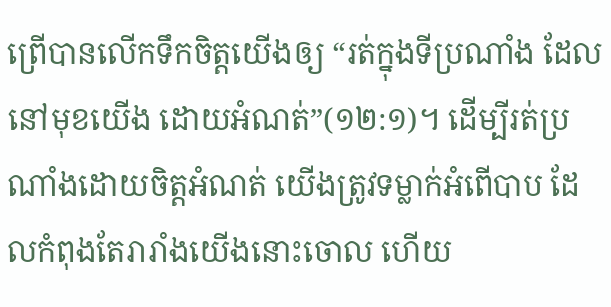ព្រើបានលើកទឹកចិត្តយើងឲ្យ “រត់ក្នុងទីប្រណាំង ដែលនៅមុខយើង ដោយអំណត់”(១២:១)។ ដើម្បីរត់ប្រណាំងដោយចិត្តអំណត់ យើងត្រូវទម្លាក់អំពើបាប ដែលកំពុងតែរារាំងយើងនោះចោល ហើយ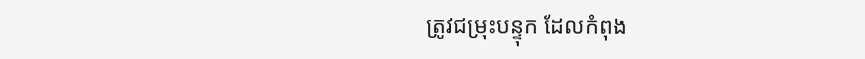ត្រូវជម្រុះបន្ទុក ដែលកំពុង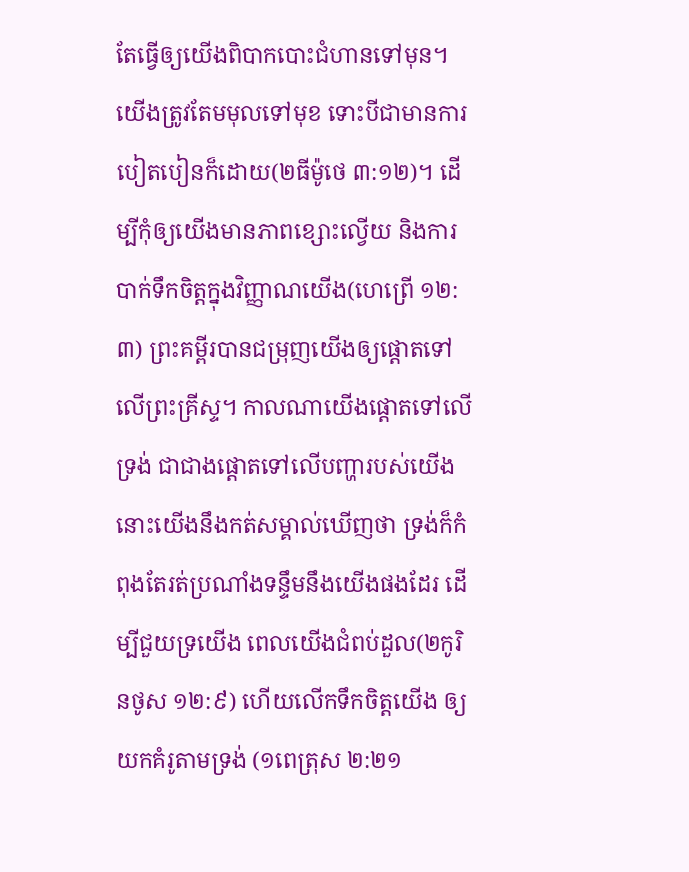តែធ្វើឲ្យយើងពិបាកបោះជំហានទៅមុន។ យើងត្រូវតែមមុលទៅមុខ ទោះបីជាមានការបៀតបៀនក៏ដោយ(២ធីម៉ូថេ ៣:១២)។ ដើម្បីកុំឲ្យយើងមានភាពខ្សោះល្វើយ និងការបាក់ទឹកចិត្តក្នុងវិញ្ញាណយើង(ហេព្រើ ១២:៣) ព្រះគម្ពីរបានជម្រុញយើងឲ្យផ្តោតទៅលើព្រះគ្រីស្ទ។ កាលណាយើងផ្តោតទៅលើទ្រង់ ជាជាងផ្តោតទៅលើបញ្ហារបស់យើង នោះយើងនឹងកត់សម្គាល់ឃើញថា ទ្រង់ក៏កំពុងតែរត់ប្រណាំងទន្ទឹមនឹងយើងផងដែរ ដើម្បីជួយទ្រយើង ពេលយើងជំពប់ដួល(២កូរិនថូស ១២:៩) ហើយលើកទឹកចិត្តយើង ឲ្យយកគំរូតាមទ្រង់ (១ពេត្រុស ២:២១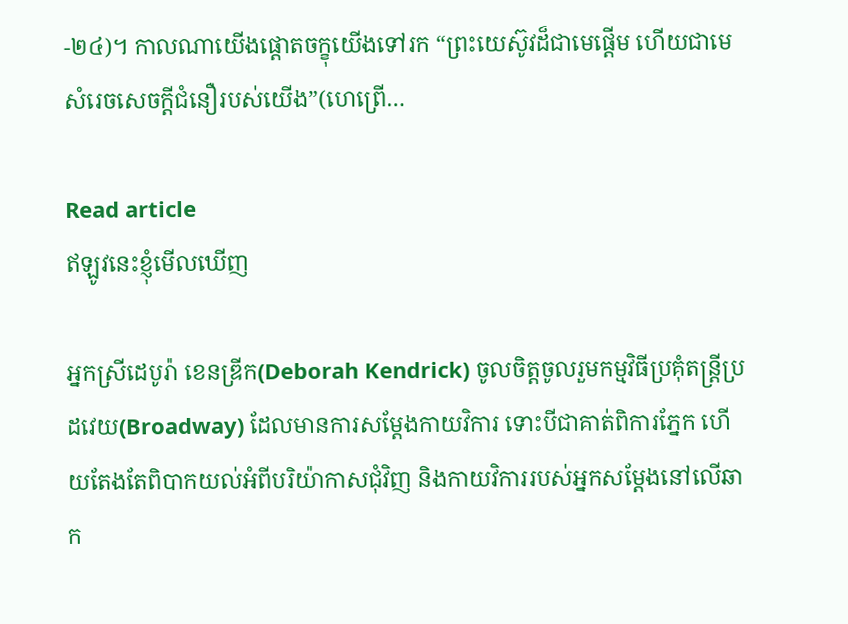-២៤)។ កាលណាយើងផ្តោតចក្ខុយើងទៅរក “ព្រះយេស៊ូវដ៏ជាមេផ្តើម ហើយជាមេសំរេចសេចក្តីជំនឿរបស់យើង”(ហេព្រើ…

Read article
ឥឡូវនេះខ្ញុំមើលឃើញ

អ្នកស្រីដេបូរ៉ា ខេនឌ្រីក(Deborah Kendrick) ចូលចិត្តចូលរួមកម្មវិធីប្រគុំតន្រ្តីប្រដវេយ(Broadway) ដែលមានការសម្តែងកាយវិការ ទោះបីជាគាត់ពិការភ្នែក ហើយតែងតែពិបាកយល់អំពីបរិយ៉ាកាសជុំវិញ និងកាយវិការរបស់អ្នកសម្តែងនៅលើឆាក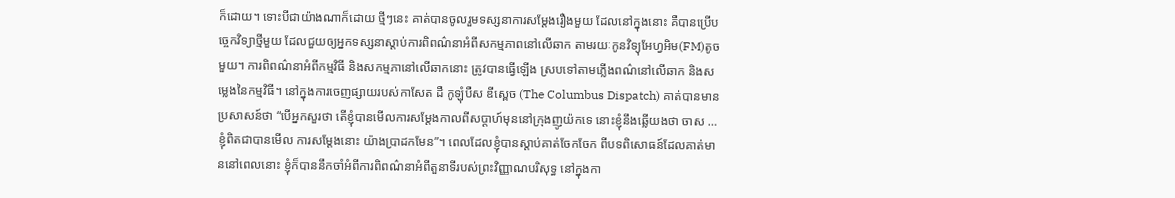ក៏ដោយ។ ទោះបីជាយ៉ាងណាក៏ដោយ ថ្មីៗនេះ គាត់បានចូលរួមទស្សនាការសម្តែងរឿងមួយ ដែលនៅក្នុងនោះ គឺបានប្រើបច្ចេកវិទ្យាថ្មីមួយ ដែលជួយឲ្យអ្នកទស្សនាស្តាប់ការពិពណ៌នាអំពីសកម្មភាពនៅលើឆាក តាមរយៈកូនវិទ្យុអែហ្វអិម(FM)តូចមួយ។ ការពិពណ៌នាអំពីកម្មវិធី និងសកម្មភានៅលើឆាកនោះ ត្រូវបានធ្វើឡើង ស្របទៅតាមភ្លើងពណ៌នៅលើឆាក និងសម្លេងនៃកម្មវិធី។ នៅក្នុងការចេញផ្សាយរបស់កាសែត ដឺ កូឡុំបឺស ឌីស្ពេច (The Columbus Dispatch) គាត់បានមានប្រសាសន៍ថា “បើអ្នកសួរថា តើខ្ញុំបានមើលការសម្តែងកាលពីសប្តាហ៍មុននៅក្រុងញូយ៉កទេ នោះខ្ញុំនឹងឆ្លើយងថា ចាស … ខ្ញុំពិតជាបានមើល ការសម្តែងនោះ យ៉ាងប្រាដកមែន”។ ពេលដែលខ្ញុំបានស្តាប់គាត់ចែកចែក ពីបទពិសោធន៍ដែលគាត់មាននៅពេលនោះ ខ្ញុំក៏បាននឹកចាំអំពីការពិពណ៌នាអំពីតួនាទីរបស់ព្រះវិញ្ញាណបរិសុទ្ធ នៅក្នុងកា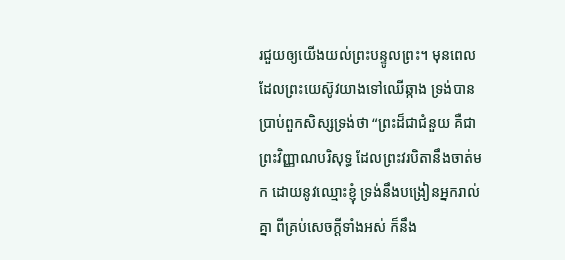រជួយឲ្យយើងយល់ព្រះបន្ទូលព្រះ។ មុនពេលដែលព្រះយេស៊ូវយាងទៅឈើឆ្កាង ទ្រង់បានប្រាប់ពួកសិស្សទ្រង់ថា “ព្រះដ៏ជាជំនួយ គឺជាព្រះវិញ្ញាណបរិសុទ្ធ ដែលព្រះវរបិតានឹងចាត់មក ដោយនូវឈ្មោះខ្ញុំ ទ្រង់នឹងបង្រៀនអ្នករាល់គ្នា ពីគ្រប់សេចក្តីទាំងអស់ ក៏នឹង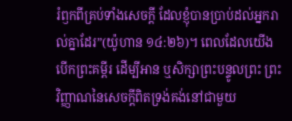រំឭកពីគ្រប់ទាំងសេចក្តី ដែលខ្ញុំបានប្រាប់ដល់អ្នករាល់គ្នាដែរ”(យ៉ូហាន ១៤:២៦)។ ពេលដែលយើងបើកព្រះគម្ពីរ ដើម្បីអាន ឬសិក្សាព្រះបន្ទូលព្រះ ព្រះវិញ្ញាណនៃសេចក្តីពិតទ្រង់គង់នៅជាមួយ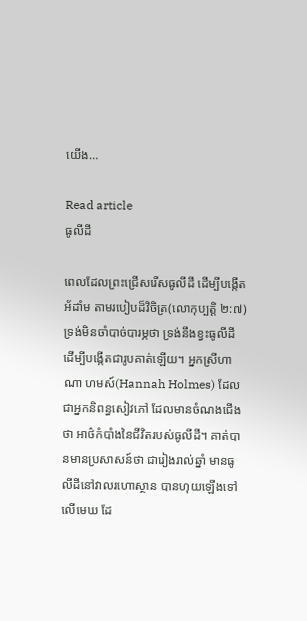យើង…

Read article
ធូលីដី

ពេលដែលព្រះជ្រើសរើសធូលីដី ដើម្បីបង្កើតអ័ដាំម តាមរបៀបដ៏វិចិត្រ(លោកុប្បត្តិ ២:៧) ទ្រង់មិនចាំបាច់បារម្ភថា ទ្រង់នឹងខ្វះធូលីដី ដើម្បីបង្កើតជារូបគាត់ឡើយ។ អ្នកស្រីហាណា ហមស៍(Hannah Holmes) ដែលជាអ្នកនិពន្ធសៀវភៅ ដែលមានចំណងជើងថា អាថ៌កំបាំងនៃជីវិតរបស់ធូលីដី។ គាត់បានមានប្រសាសន៍ថា ជារៀងរាល់ឆ្នាំ មានធូលីដីនៅវាលរហោស្ថាន បានហុយឡើងទៅលើមេឃ ដែ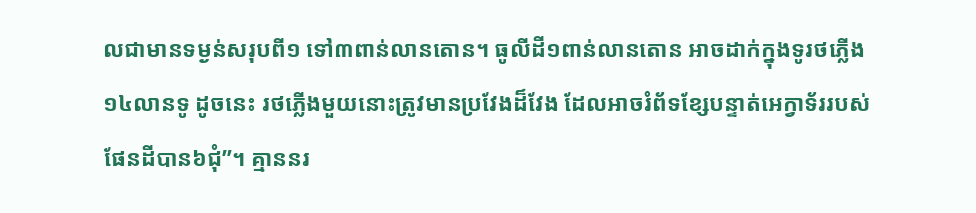លជាមានទម្ងន់សរុបពី១ ទៅ៣ពាន់លានតោន។ ធូលីដី១ពាន់លានតោន អាចដាក់ក្នុងទូរថភ្លើង១៤លានទូ ដូចនេះ រថភ្លើងមួយនោះត្រូវមានប្រវែងដ៏វែង ដែលអាចរំព័ទខ្សែបន្ទាត់អេក្វាទ័ររបស់ផែនដីបាន៦ជុំ”។ គ្មាននរ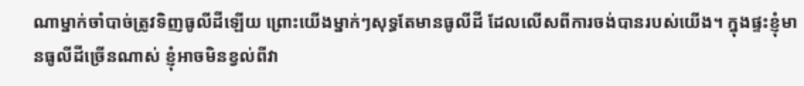ណាម្នាក់ចាំបាច់ត្រូវទិញធូលីដីឡើយ ព្រោះយើងម្នាក់ៗសុទ្ធតែមានធូលីដី ដែលលើសពីការចង់បានរបស់យើង។ ក្នុងផ្ទះខ្ញុំមានធូលីដីច្រើនណាស់ ខ្ញុំអាចមិនខ្វល់ពីវា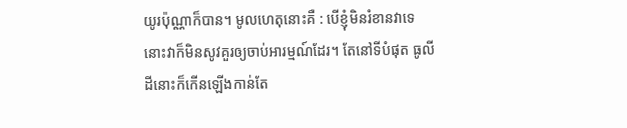យូរប៉ុណ្ណាក៏បាន។ មូលហេតុនោះគឺ : បើខ្ញុំមិនរំខានវាទេ នោះវាក៏មិនសូវគួរឲ្យចាប់អារម្មណ៍ដែរ។ តែនៅទីបំផុត ធូលីដីនោះក៏កើនឡើងកាន់តែ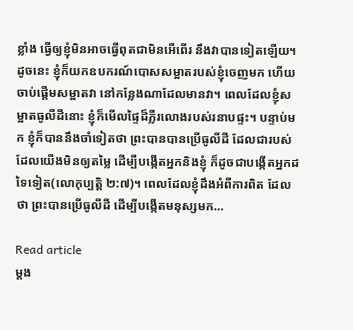ខ្លាំង ធ្វើឲ្យខ្ញុំមិនអាចធ្វើពុតជាមិនអើពើរ នឹងវាបានទៀតឡើយ។ ដូចនេះ ខ្ញុំក៏យកឧបករណ៍បោសសម្អាតរបស់ខ្ញុំចេញមក ហើយចាប់ផ្តើមសម្អាតវា នៅកន្លែងណាដែលមានវា។ ពេលដែលខ្ញុំសម្អាតធូលីដីនោះ ខ្ញុំក៏មើលផ្ទៃដ៏ភ្លឺរលោងរបស់រនាបផ្ទះ។ បន្ទាប់មក ខ្ញុំក៏បាននឹងចាំទៀតថា ព្រះបានបានប្រើធូលីដី ដែលជារបស់ដែលយើងមិនឲ្យតម្លៃ ដើម្បីបង្កើតអ្នកនិងខ្ញុំ ក៏ដូចជាបង្កើតអ្នកដទៃទៀត(លោកុប្បត្តិ ២:៧)។ ពេលដែលខ្ញុំដឹងអំពីការពិត ដែលថា ព្រះបានប្រើធូលីដី ដើម្បីបង្កើតមនុស្សមក…

Read article
ម្តង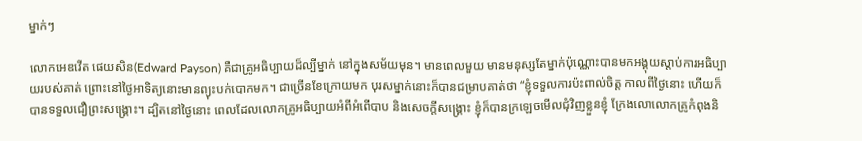ម្នាក់ៗ

លោកអេឌវើត ផេយសិន(Edward Payson) គឺជាគ្រូអធិប្បាយដ៏ល្បីម្នាក់ នៅក្នុងសម័យមុន។ មានពេលមួយ មានមនុស្សតែម្នាក់ប៉ុណ្ណោះបានមកអង្គុយស្តាប់ការអធិប្បាយរបស់គាត់ ព្រោះនៅថ្ងៃអាទិត្យនោះមានព្យុះបក់បោកមក។ ជាច្រើនខែក្រោយមក បុរសម្នាក់នោះក៏បានជម្រាបគាត់ថា “ខ្ញុំទទួលការប៉ះពាល់ចិត្ត កាលពីថ្ងៃនោះ ហើយក៏បានទទួលជឿព្រះសង្គ្រោះ។ ដ្បិតនៅថ្ងៃនោះ ពេលដែលលោកគ្រូអធិប្បាយអំពីអំពើបាប និងសេចក្តីសង្រ្គោះ ខ្ញុំក៏បានក្រឡេចមើលជុំវិញខ្លួនខ្ញុំ ក្រែងលោលោកគ្រូកំពុងនិ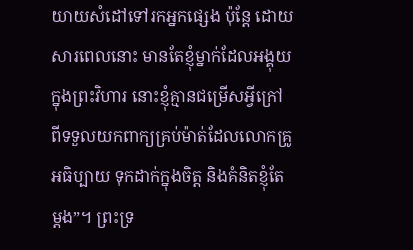យាយសំដៅទៅរកអ្នកផ្សេង ប៉ុន្តែ ដោយ សារពេលនោះ មានតែខ្ញុំម្នាក់ដែលអង្គុយក្នុងព្រះវិហារ នោះខ្ញុំគ្មានជម្រើសអ្វីក្រៅពីទទួលយកពាក្យគ្រប់ម៉ាត់ដែលលោកគ្រូអធិប្បាយ ទុកដាក់ក្នុងចិត្ត និងគំនិតខ្ញុំតែម្តង”។ ព្រះទ្រ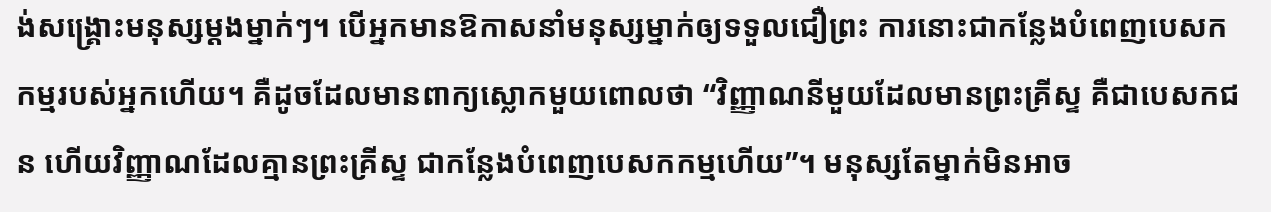ង់សង្រ្គោះមនុស្សម្តងម្នាក់ៗ។ បើអ្នកមានឱកាសនាំមនុស្សម្នាក់ឲ្យទទួលជឿព្រះ ការនោះជាកន្លែងបំពេញបេសកកម្មរបស់អ្នកហើយ។ គឺដូចដែលមានពាក្យស្លោកមួយពោលថា “វិញ្ញាណនីមួយដែលមានព្រះគ្រីស្ទ គឺជាបេសកជន ហើយវិញ្ញាណដែលគ្មានព្រះគ្រីស្ទ ជាកន្លែងបំពេញបេសកកម្មហើយ”។ មនុស្សតែម្នាក់មិនអាច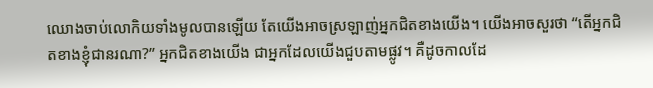ឈោងចាប់លោកិយទាំងមូលបានឡើយ តែយើងអាចស្រឡាញ់អ្នកជិតខាងយើង។ យើងអាចសួរថា “តើអ្នកជិតខាងខ្ញុំជានរណា?” អ្នកជិតខាងយើង ជាអ្នកដែលយើងជួបតាមផ្លូវ។ គឺដូចកាលដែ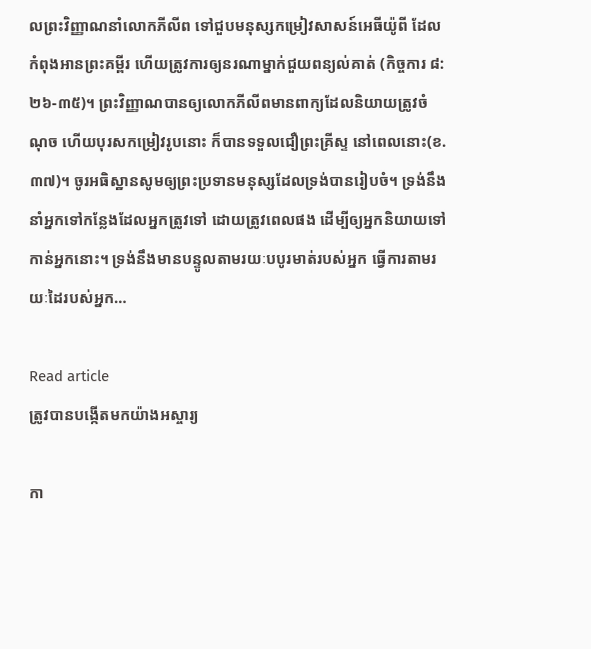លព្រះវិញ្ញាណនាំលោកភីលីព ទៅជួបមនុស្សកម្រៀវសាសន៍អេធីយ៉ូពី ដែលកំពុងអានព្រះគម្ពីរ ហើយត្រូវការឲ្យនរណាម្នាក់ជួយពន្យល់គាត់ (កិច្ចការ ៨:២៦-៣៥)។ ព្រះវិញ្ញាណបានឲ្យលោកភីលីពមានពាក្យដែលនិយាយត្រូវចំណុច ហើយបុរសកម្រៀវរូបនោះ ក៏បានទទួលជឿព្រះគ្រីស្ទ នៅពេលនោះ(ខ.៣៧)។ ចូរអធិស្ឋានសូមឲ្យព្រះប្រទានមនុស្សដែលទ្រង់បានរៀបចំ។ ទ្រង់នឹងនាំអ្នកទៅកន្លែងដែលអ្នកត្រូវទៅ ដោយត្រូវពេលផង ដើម្បីឲ្យអ្នកនិយាយទៅកាន់អ្នកនោះ។ ទ្រង់នឹងមានបន្ទូលតាមរយៈបបូរមាត់របស់អ្នក ធ្វើការតាមរយៈដៃរបស់អ្នក…

Read article
ត្រូវបានបង្កើតមកយ៉ាងអស្ចារ្យ

កា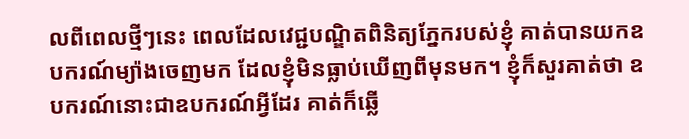លពីពេលថ្មីៗនេះ ពេលដែលវេជ្ជបណ្ឌិតពិនិត្យភ្នែករបស់ខ្ញុំ គាត់បានយកឧបករណ៍ម្យ៉ាងចេញមក ដែលខ្ញុំមិនធ្លាប់ឃើញពីមុនមក។ ខ្ញុំក៏សួរគាត់ថា ឧបករណ៍នោះជាឧបករណ៍អ្វីដែរ គាត់ក៏ឆ្លើ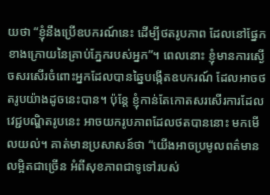យថា “ខ្ញុំនឹងប្រើឧបករណ៍នេះ ដើម្បីថតរូបភាព ដែលនៅផ្នែកខាងក្រោយនៃគ្រាប់ភ្នែករបស់អ្នក”។ ពេលនោះ ខ្ញុំមានការស្ងើចសរសើរចំពោះអ្នកដែលបានឆ្នៃបង្កើតឧបករណ៍ ដែលអាចថតរូបយ៉ាងដូចនេះបាន។ ប៉ុន្តែ ខ្ញុំកាន់តែកោតសរសើរការដែលវេជ្ជបណ្ឌិតរូបនេះ អាចយករូបភាពដែលថតបាននោះ មកមើលយល់។ គាត់មានប្រសាសន៍ថា “យើងអាចប្រមូលពត៌មានលម្អិតជាច្រើន អំពីសុខភាពជាទូទៅរបស់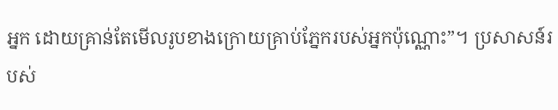អ្នក ដោយគ្រាន់តែមើលរូបខាងក្រោយគ្រាប់ភ្នែករបស់អ្នកប៉ុណ្ណោះ”។ ប្រសាសន៍របស់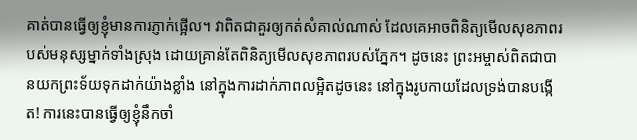គាត់បានធ្វើឲ្យខ្ញុំមានការភ្ញាក់ផ្អើល។ វាពិតជាគួរឲ្យកត់សំគាល់ណាស់ ដែលគេអាចពិនិត្យមើលសុខភាពរបស់មនុស្សម្នាក់ទាំងស្រុង ដោយគ្រាន់តែពិនិត្យមើលសុខភាពរបស់ភ្នែក។ ដូចនេះ ព្រះអម្ចាស់ពិតជាបានយកព្រះទ័យទុកដាក់យ៉ាងខ្លាំង នៅក្នុងការដាក់ភាពលម្អិតដូចនេះ នៅក្នុងរូបកាយដែលទ្រង់បានបង្កើត! ការនេះបានធ្វើឲ្យខ្ញុំនឹកចាំ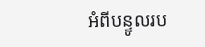អំពីបន្ទូលរប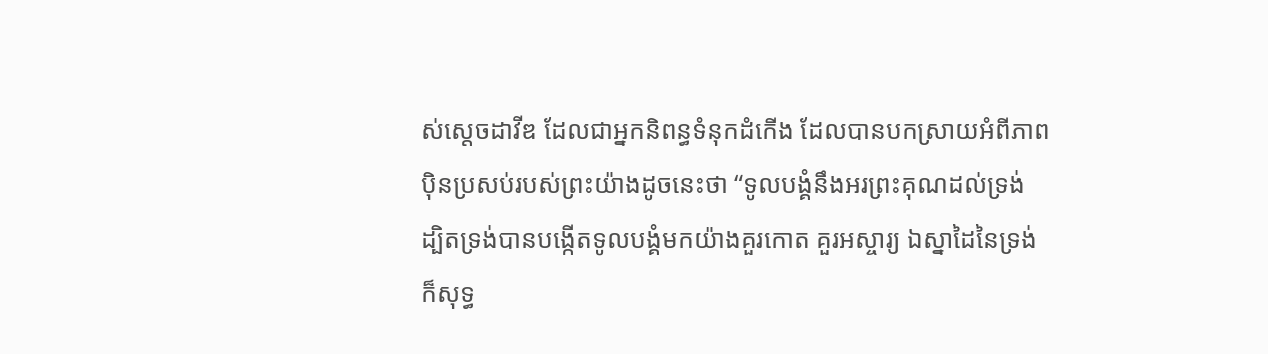ស់ស្តេចដាវីឌ ដែលជាអ្នកនិពន្ធទំនុកដំកើង ដែលបានបកស្រាយអំពីភាពប៉ិនប្រសប់របស់ព្រះយ៉ាងដូចនេះថា “ទូលបង្គំនឹងអរព្រះគុណដល់ទ្រង់ ដ្បិតទ្រង់បានបង្កើតទូលបង្គំមកយ៉ាងគួរកោត គួរអស្ចារ្យ ឯស្នាដៃនៃទ្រង់ ក៏សុទ្ធ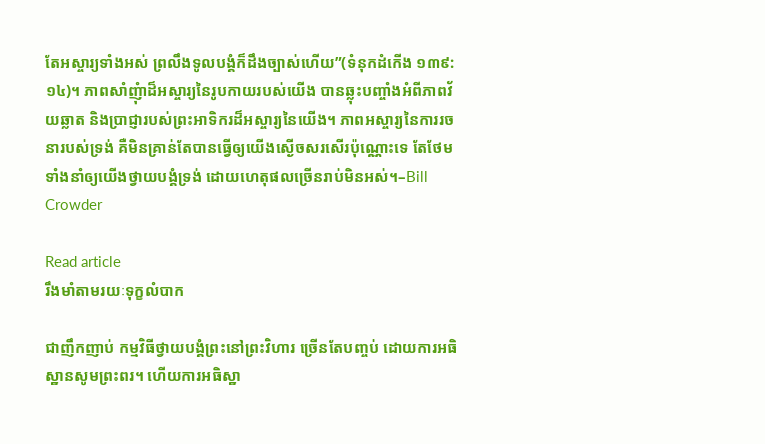តែអស្ចារ្យទាំងអស់ ព្រលឹងទូលបង្គំក៏ដឹងច្បាស់ហើយ”(ទំនុកដំកើង ១៣៩:១៤)។ ភាពសាំញុំាដ៏អស្ចារ្យនៃរូបកាយរបស់យើង បានឆ្លុះបញ្ចាំងអំពីភាពវ័យឆ្លាត និងប្រាជ្ញារបស់ព្រះអាទិករដ៏អស្ចារ្យនៃយើង។ ភាពអស្ចារ្យនៃការរចនារបស់ទ្រង់ គឺមិនគ្រាន់តែបានធ្វើឲ្យយើងស្ងើចសរសើរប៉ុណ្ណោះទេ តែថែមទាំងនាំឲ្យយើងថ្វាយបង្គំទ្រង់ ដោយហេតុផលច្រើនរាប់មិនអស់។–Bill Crowder

Read article
រឹងមាំតាមរយៈទុក្ខលំបាក

ជាញឹកញាប់ កម្មវិធីថ្វាយបង្គំព្រះនៅព្រះវិហារ ច្រើនតែបញ្ចប់ ដោយការអធិស្ឋានសូមព្រះពរ។ ហើយការអធិស្ឋា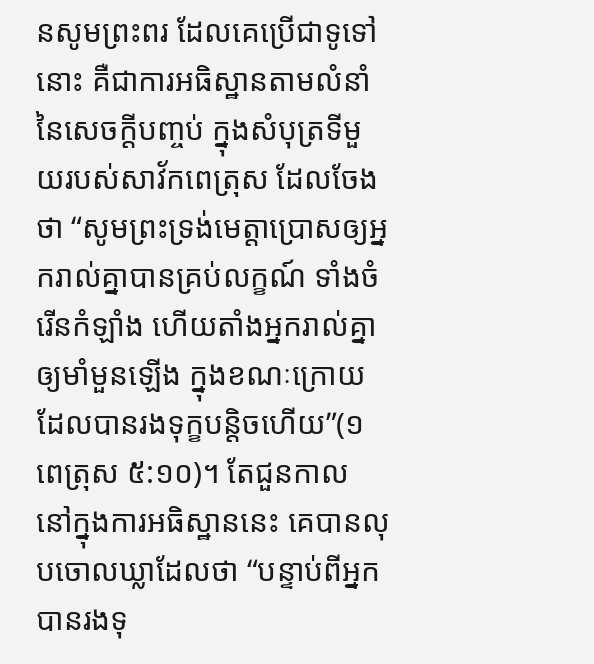នសូមព្រះពរ ដែលគេប្រើជាទូទៅនោះ គឺជាការអធិស្ឋានតាមលំនាំនៃសេចក្តីបញ្ចប់ ក្នុងសំបុត្រទីមួយរបស់សាវ័កពេត្រុស ដែលចែងថា “សូមព្រះទ្រង់មេត្តាប្រោសឲ្យអ្នករាល់គ្នាបានគ្រប់លក្ខណ៍ ទាំងចំរើនកំឡាំង ហើយតាំងអ្នករាល់គ្នាឲ្យមាំមួនឡើង ក្នុងខណៈក្រោយដែលបានរងទុក្ខបន្តិចហើយ”(១ពេត្រុស ៥:១០)។ តែជួនកាល នៅក្នុងការអធិស្ឋាននេះ គេបានលុបចោលឃ្លាដែលថា “បន្ទាប់ពីអ្នកបានរងទុ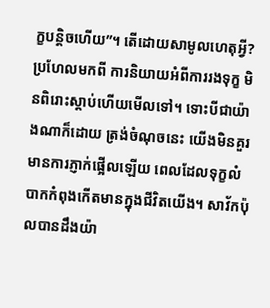ក្ខបន្តិចហើយ”។ តើដោយសាមូលហេតុអ្វី?ប្រហែលមកពី ការនិយាយអំពីការរងទុក្ខ មិនពិរោះស្តាប់ហើយមើលទៅ។ ទោះបីជាយ៉ាងណាក៏ដោយ ត្រង់ចំណុចនេះ យើងមិនគួរមានការភ្ញាក់ផ្អើលឡើយ ពេលដែលទុក្ខលំបាកកំពុងកើតមានក្នុងជីវិតយើង។ សាវ័កប៉ុលបានដឹងយ៉ា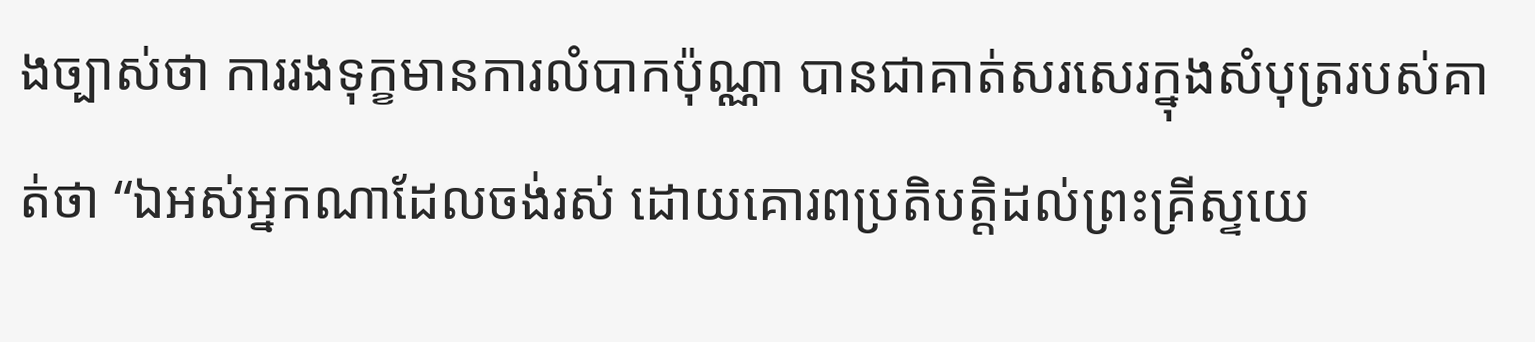ងច្បាស់ថា ការរងទុក្ខមានការលំបាកប៉ុណ្ណា បានជាគាត់សរសេរក្នុងសំបុត្ររបស់គាត់ថា “ឯអស់អ្នកណាដែលចង់រស់ ដោយគោរពប្រតិបត្តិដល់ព្រះគ្រីស្ទយេ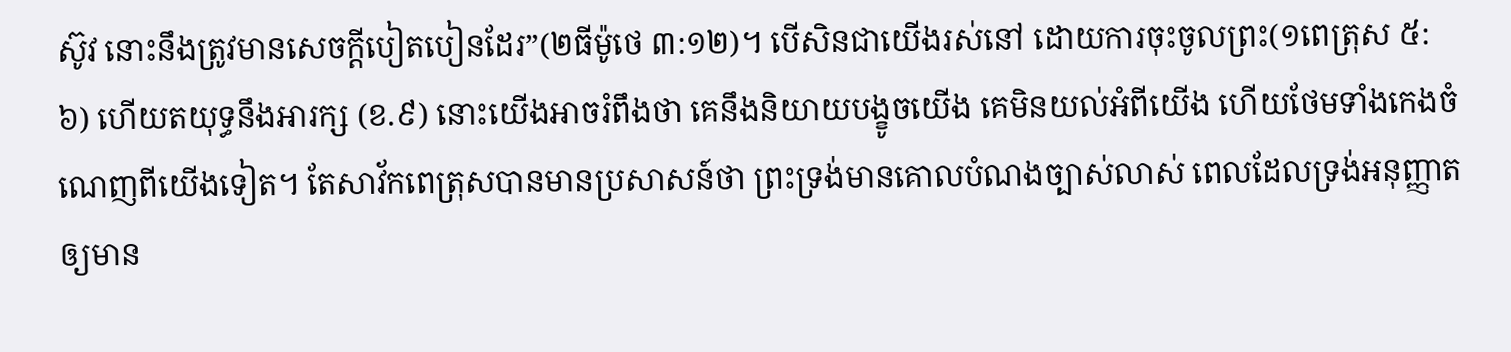ស៊ូវ នោះនឹងត្រូវមានសេចក្តីបៀតបៀនដែរ”(២ធីម៉ូថេ ៣:១២)។ បើសិនជាយើងរស់នៅ ដោយការចុះចូលព្រះ(១ពេត្រុស ៥:៦) ហើយតយុទ្ធនឹងអារក្ស (ខ.៩) នោះយើងអាចរំពឹងថា គេនឹងនិយាយបង្ខូចយើង គេមិនយល់អំពីយើង ហើយថែមទាំងកេងចំណេញពីយើងទៀត។ តែសាវ័កពេត្រុសបានមានប្រសាសន៍ថា ព្រះទ្រង់មានគោលបំណងច្បាស់លាស់ ពេលដែលទ្រង់អនុញ្ញាតឲ្យមាន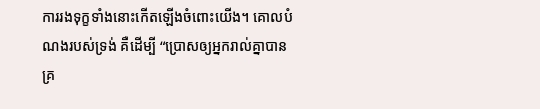ការរងទុក្ខទាំងនោះកើតឡើងចំពោះយើង។ គោលបំណងរបស់ទ្រង់ គឺដើម្បី “ប្រោសឲ្យអ្នករាល់គ្នាបានគ្រ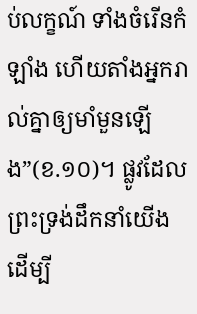ប់លក្ខណ៍ ទាំងចំរើនកំឡាំង ហើយតាំងអ្នករាល់គ្នាឲ្យមាំមួនឡើង”(ខ.១០)។ ផ្លូវដែលព្រះទ្រង់ដឹកនាំយើង ដើម្បី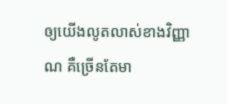ឲ្យយើងលូតលាស់ខាងវិញ្ញាណ គឺច្រើនតែមា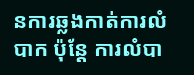នការឆ្លងកាត់ការលំបាក ប៉ុន្តែ ការលំបា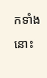កទាំងនោះ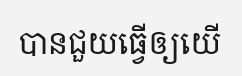បានជួយធ្វើឲ្យយើ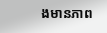ងមានភាព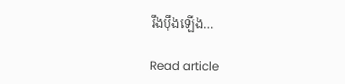រឹងប៉ឹងឡើង…

Read article